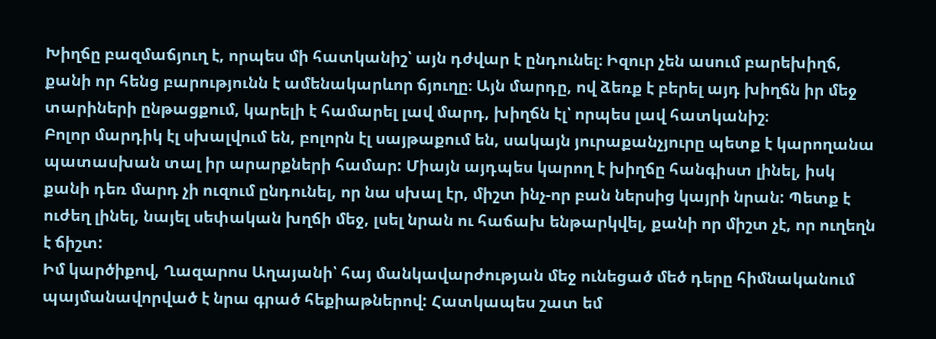Խիղճը բազմաճյուղ է, որպես մի հատկանիշ՝ այն դժվար է ընդունել։ Իզուր չեն ասում բարեխիղճ, քանի որ հենց բարությունն է ամենակարևոր ճյուղը։ Այն մարդը, ով ձեռք է բերել այդ խիղճն իր մեջ տարիների ընթացքում, կարելի է համարել լավ մարդ, խիղճն էլ՝ որպես լավ հատկանիշ։
Բոլոր մարդիկ էլ սխալվում են, բոլորն էլ սայթաքում են, սակայն յուրաքանչյուրը պետք է կարողանա պատասխան տալ իր արարքների համար: Միայն այդպես կարող է խիղճը հանգիստ լինել, իսկ քանի դեռ մարդ չի ուզում ընդունել, որ նա սխալ էր, միշտ ինչ-որ բան ներսից կայրի նրան: Պետք է ուժեղ լինել, նայել սեփական խղճի մեջ, լսել նրան ու հաճախ ենթարկվել, քանի որ միշտ չէ, որ ուղեղն է ճիշտ:
Իմ կարծիքով, Ղազարոս Աղայանի՝ հայ մանկավարժության մեջ ունեցած մեծ դերը հիմնականում պայմանավորված է նրա գրած հեքիաթներով: Հատկապես շատ եմ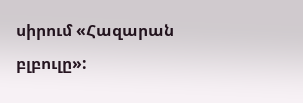սիրում «Հազարան բլբուլը»: